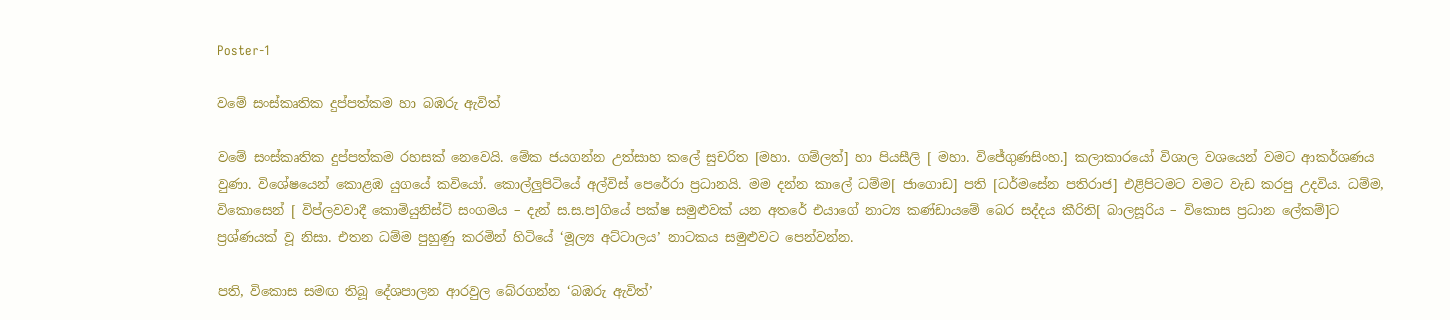Poster-1

වමේ සංස්කෘතික දුප්පත්කම හා බඹරු ඇවිත්

වමේ සංස්කෘතික දුප්පත්කම රහසක් නෙවෙයි. මේක ජයගන්න උත්සාහ කලේ සුචරිත [මහා. ගම්ලත්] හා පියසීලි [ මහා. විජේගුණසිංහ.] කලාකාරයෝ විශාල වශයෙන් වමට ආකර්ශණය වුණා. විශේෂයෙන් කොළඹ යුගයේ කවියෝ. කොල්ලුපිටියේ අල්විස් පෙරේරා ප්‍රධානයි. මම දන්න කාලේ ධම්ම[ ජාගොඩ] පති [ධර්මසේන පතිරාජ] එළිපිටමට වමට වැඩ කරපු උදවිය. ධම්ම, විකොසෙන් [ විප්ලවවාදී කොමියුනිස්ට් සංගමය – දැන් ස.ස.ප]ගියේ පක්ෂ සමුළුවක් යන අතරේ එයාගේ නාට්‍ය කණ්ඩායමේ බෙර සද්දය කීරිති[ බාලසූරිය – විකොස ප්‍රධාන ලේකම්]ට ප්‍රශ්ණයක් වූ නිසා. එතන ධම්ම පුහුණු කරමින් හිටියේ ‘මූල්‍ය අට්ටාලය’ නාටකය සමුළුවට පෙන්වන්න.

පති, විකොස සමඟ තිබූ දේශපාලන ආරවුල බේරගන්න ‘බඹරු ඇවිත්’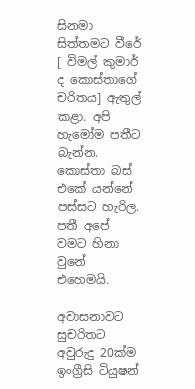සිනමා සිත්තමට වීරේ [ විමල් කුමාර් ද කොස්තාගේ චරිතය] ඇතුල් කළා. අපි හැමෝම පතීට බැන්න. කොස්තා බස් එකේ යන්නේ පස්සට හැරිල. පතී අපේ වමට හිනා වුනේ එහෙමයි.

අවාසනාවට සුචරිතට අවුරුදු 20ක්ම ඉංග්‍රීසි ටියුෂන්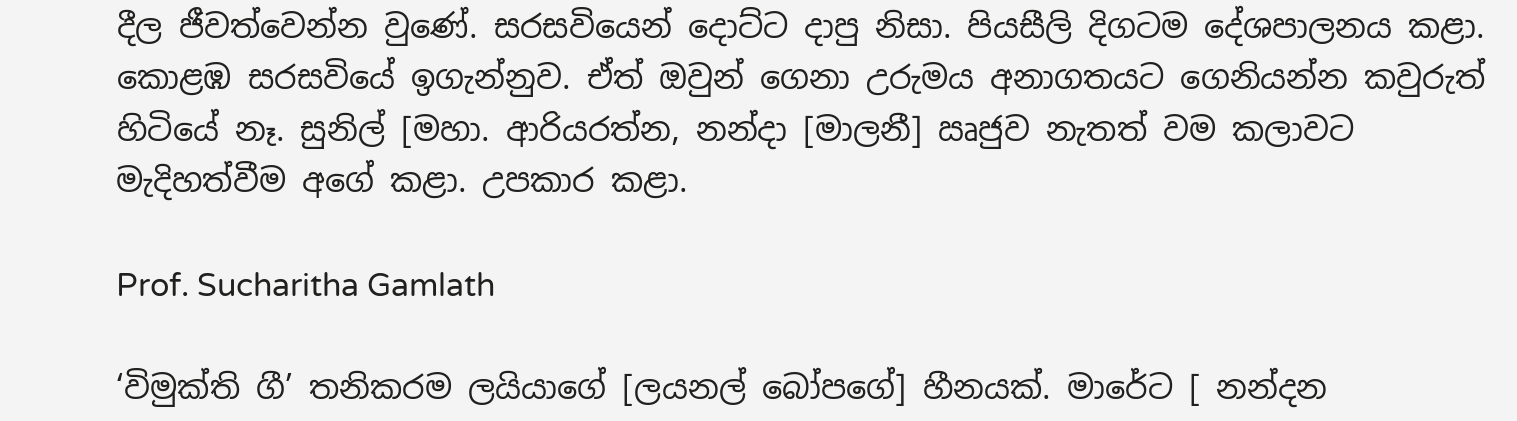දීල ජීවත්වෙන්න වුණේ. සරසවියෙන් දොට්ට දාපු නිසා. පියසීලි දිගටම දේශපාලනය කළා. කොළඹ සරසවියේ ඉගැන්නුව. ඒත් ඔවුන් ගෙනා උරුමය අනාගතයට ගෙනියන්න කවුරුත් හිටියේ නෑ. සුනිල් [මහා. ආරියරත්න, නන්දා [මාලනී] ඍජුව නැතත් වම කලාවට මැදිහත්වීම අගේ කළා. උපකාර කළා.

Prof. Sucharitha Gamlath

‘විමුක්ති ගී’ තනිකරම ලයියාගේ [ලයනල් බෝපගේ] හීනයක්. මාරේට [ නන්දන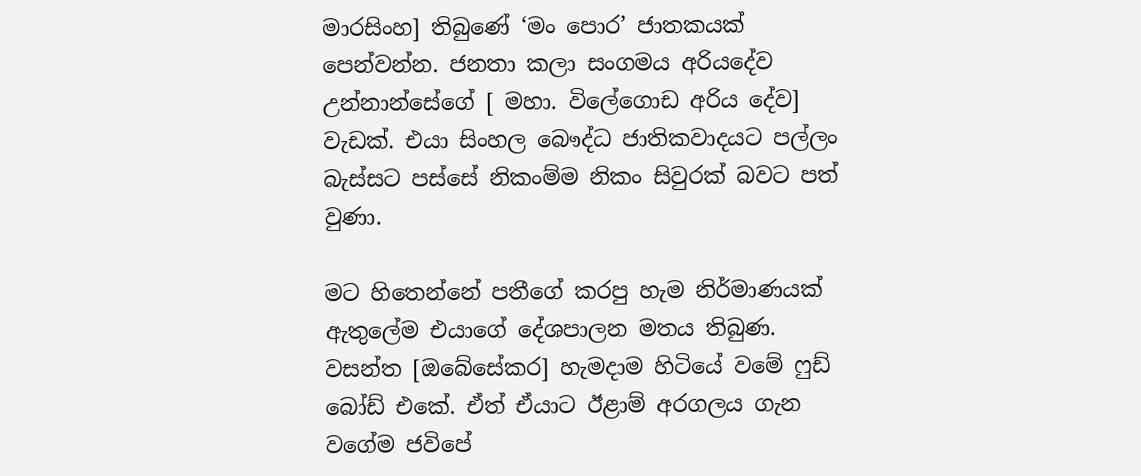මාරසිංහ] තිබුණේ ‘මං පොර’ ජාතකයක් පෙන්වන්න. ජනතා කලා සංගමය අරියදේව උන්නාන්සේගේ [ මහා. විලේගොඩ අරිය දේව] වැඩක්. එයා සිංහල බෞද්ධ ජාතිකවාදයට පල්ලං බැස්සට පස්සේ නිකංම්ම නිකං සිවුරක් බවට පත් වුණා.

මට හිතෙන්නේ පතීගේ කරපු හැම නිර්මාණයක් ඇතුලේම එයාගේ දේශපාලන මතය තිබුණ. වසන්ත [ඔබේසේකර] හැමදාම හිටියේ වමේ ෆුඩ් බෝඩ් එකේ. ඒත් ඒයාට ඊළාම් අරගලය ගැන වගේම ජවිපේ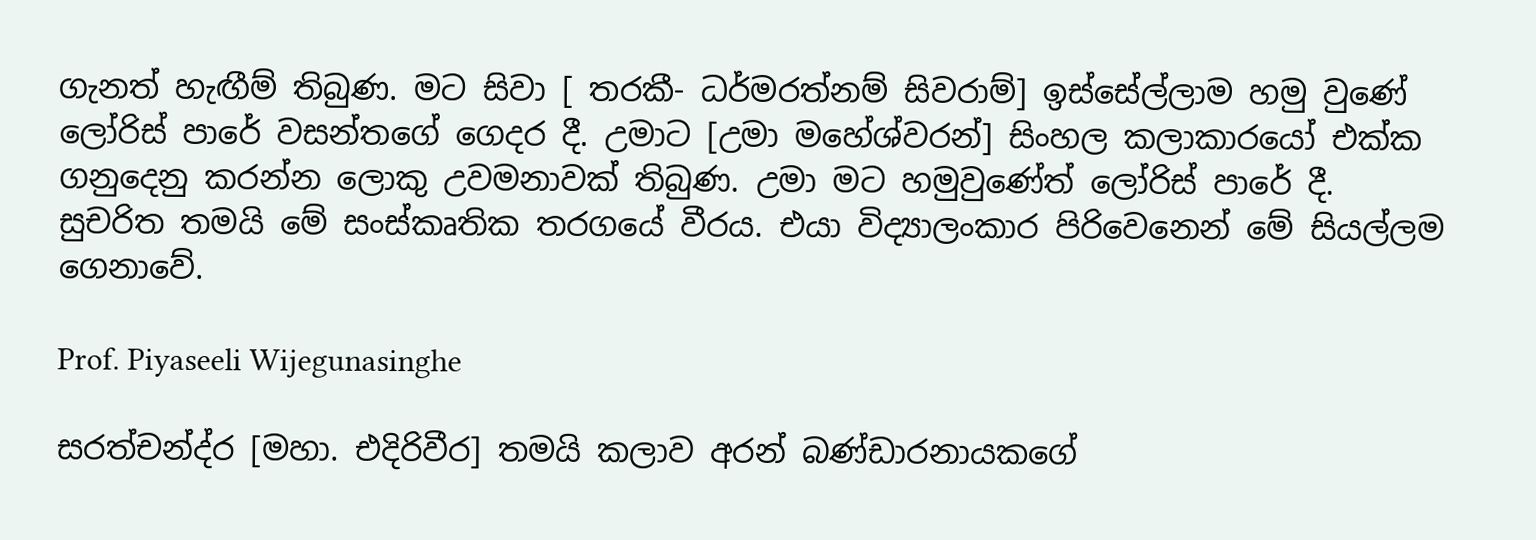ගැනත් හැඟීම් තිබුණ. මට සිවා [ තරකී- ධර්මරත්නම් සිවරාම්] ඉස්සේල්ලාම හමු වුණේ ලෝරිස් පාරේ වසන්තගේ ගෙදර දී. උමාට [උමා මහේශ්වරන්] සිංහල කලාකාරයෝ එක්ක ගනුදෙනු කරන්න ලොකු උවමනාවක් තිබුණ. උමා මට හමුවුණේත් ලෝරිස් පාරේ දී. සුචරිත තමයි මේ සංස්කෘතික තරගයේ වීරය. එයා විද්‍යාලංකාර පිරිවෙනෙන් මේ සියල්ලම ගෙනාවේ.

Prof. Piyaseeli Wijegunasinghe

සරත්චන්ද්ර [මහා. එදිරිවීර] තමයි කලාව අරන් බණ්ඩාරනායකගේ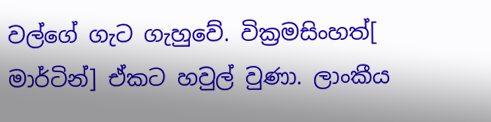වල්ගේ ගැට ගැහුවේ. වික්‍රමසිංහත්[ මාර්ටින්] ඒකට හවුල් වුණා. ලාංකීය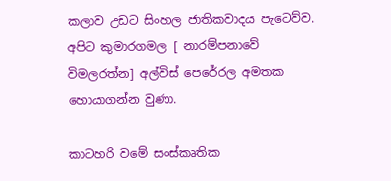කලාව උඩට සිංහල ජාතිකවාදය පැටෙව්ව. අපිට කුමාරගමල [ නාරම්පනාවේ විමලරත්න] අල්විස් පෙරේරල අමතක හොයාගන්න වුණා.

කාටහරි වමේ සංස්කෘතික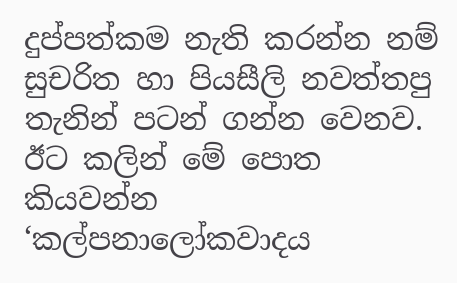දුප්පත්කම නැති කරන්න නම් සුචරිත හා පියසීලි නවත්තපු තැනින් පටන් ගන්න වෙනව. ඊට කලින් මේ පොත කියවන්න ‘කල්පනාලෝකවාදය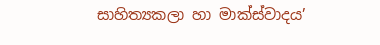සාහිත්‍යකලා හා මාක්ස්වාදය’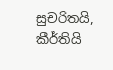සුචරිතයි, කීර්තියි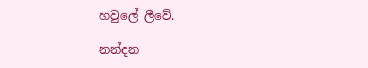හවුලේ ලීවේ.

නන්දන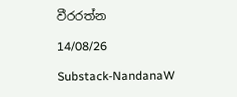වීරරත්න

14/08/26

Substack-NandanaW